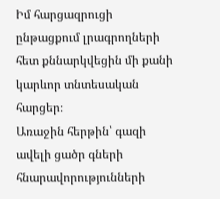Իմ հարցազրուցի ընթացքում լրագրողների հետ քննարկվեցին մի քանի կարևոր տնտեսական հարցեր։
Առաջին հերթին՝ գազի ավելի ցածր գների հնարավորությունների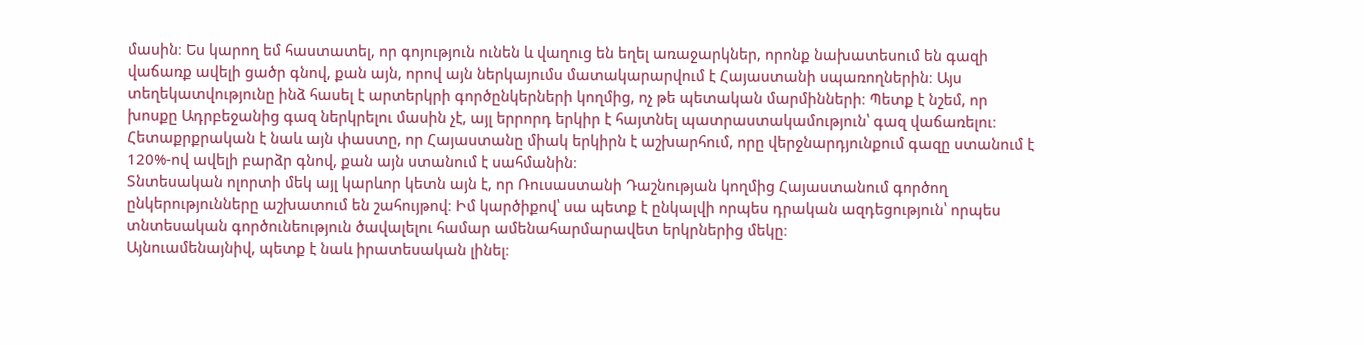մասին։ Ես կարող եմ հաստատել, որ գոյություն ունեն և վաղուց են եղել առաջարկներ, որոնք նախատեսում են գազի վաճառք ավելի ցածր գնով, քան այն, որով այն ներկայումս մատակարարվում է Հայաստանի սպառողներին։ Այս տեղեկատվությունը ինձ հասել է արտերկրի գործընկերների կողմից, ոչ թե պետական մարմինների։ Պետք է նշեմ, որ խոսքը Ադրբեջանից գազ ներկրելու մասին չէ, այլ երրորդ երկիր է հայտնել պատրաստակամություն՝ գազ վաճառելու։
Հետաքրքրական է նաև այն փաստը, որ Հայաստանը միակ երկիրն է աշխարհում, որը վերջնարդյունքում գազը ստանում է 120%-ով ավելի բարձր գնով, քան այն ստանում է սահմանին։
Տնտեսական ոլորտի մեկ այլ կարևոր կետն այն է, որ Ռուսաստանի Դաշնության կողմից Հայաստանում գործող ընկերությունները աշխատում են շահույթով։ Իմ կարծիքով՝ սա պետք է ընկալվի որպես դրական ազդեցություն՝ որպես տնտեսական գործունեություն ծավալելու համար ամենահարմարավետ երկրներից մեկը։
Այնուամենայնիվ, պետք է նաև իրատեսական լինել։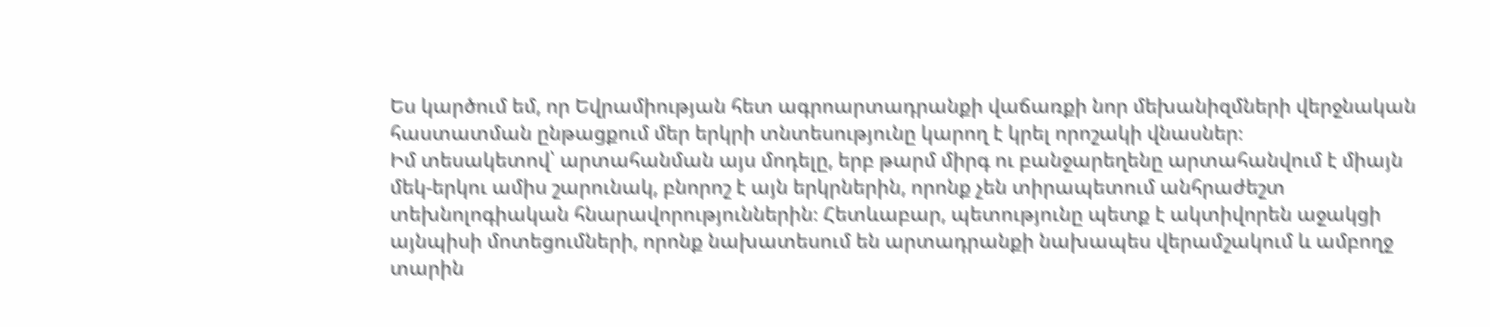Ես կարծում եմ, որ Եվրամիության հետ ագրոարտադրանքի վաճառքի նոր մեխանիզմների վերջնական հաստատման ընթացքում մեր երկրի տնտեսությունը կարող է կրել որոշակի վնասներ։
Իմ տեսակետով՝ արտահանման այս մոդելը, երբ թարմ միրգ ու բանջարեղենը արտահանվում է միայն մեկ-երկու ամիս շարունակ, բնորոշ է այն երկրներին, որոնք չեն տիրապետում անհրաժեշտ տեխնոլոգիական հնարավորություններին։ Հետևաբար, պետությունը պետք է ակտիվորեն աջակցի այնպիսի մոտեցումների, որոնք նախատեսում են արտադրանքի նախապես վերամշակում և ամբողջ տարին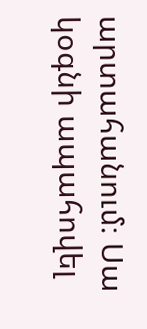արտահանում։ Սա կօգնի ապահովել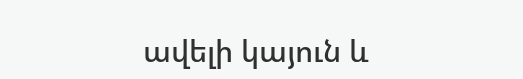ավելի կայուն և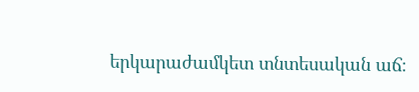երկարաժամկետ տնտեսական աճ։